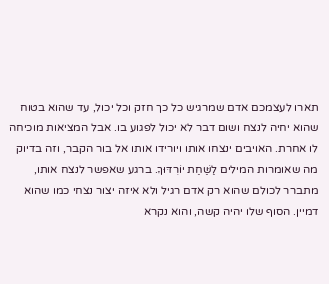תארו לעצמכם אדם שמרגיש כל כך חזק וכל יכול, עד שהוא בטוח שהוא יחיה לנצח ושום דבר לא יכול לפגוע בו. אבל המציאות מוכיחה לו אחרת. האויבים ינצחו אותו ויורידו אותו אל בור הקבר, וזה בדיוק מה שאומרות המילים לַשַּׁחַת יוֹרִדּוּךָ. ברגע שאפשר לנצח אותו, מתברר לכולם שהוא רק אדם רגיל ולא איזה יצור נצחי כמו שהוא דמיין. הסוף שלו יהיה קשה, והוא נקרא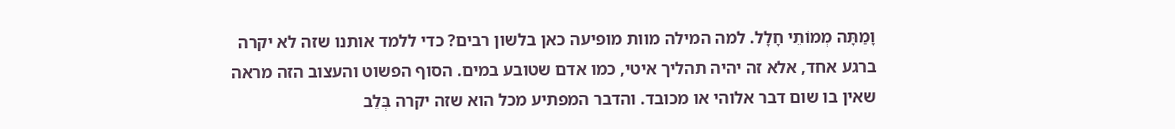וָמַתָּה מְמוֹתֵי חָלָל. למה המילה מוות מופיעה כאן בלשון רבים? כדי ללמד אותנו שזה לא יקרה ברגע אחד, אלא זה יהיה תהליך איטי, כמו אדם שטובע במים. הסוף הפשוט והעצוב הזה מראה שאין בו שום דבר אלוהי או מכובד. והדבר המפתיע מכל הוא שזה יקרה בְּלֵב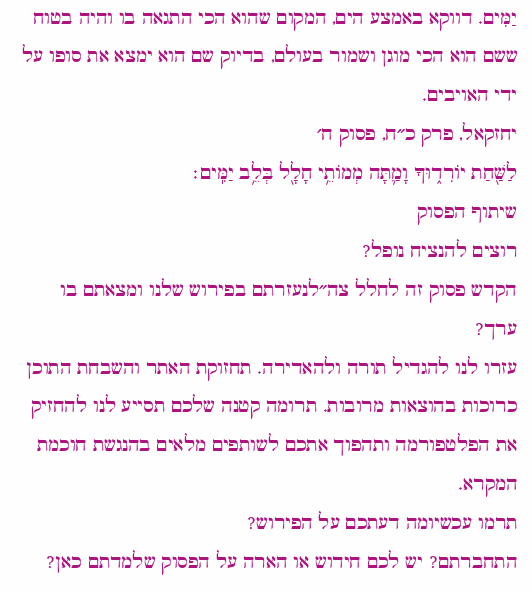יַמִּים. דווקא באמצע הים, המקום שהוא הכי התגאה בו והיה בטוח ששם הוא הכי מוגן ושמור בעולם, בדיוק שם הוא ימצא את סופו על ידי האויבים.
יחזקאל, פרק כ״ח, פסוק ח׳
לַשַּׁ֖חַת יוֹרִד֑וּךָ וָמַ֛תָּה מְמוֹתֵ֥י חָלָ֖ל בְּלֵ֥ב יַמִּֽים׃
שיתוף הפסוק
רוצים להנציח נופל?
הקדש פסוק זה לחלל צה״לנעזרתם בפירוש שלנו ומצאתם בו ערך?
עזרו לנו להגדיל תורה ולהאדירה. תחזוקת האתר והשבחת התוכן כרוכות בהוצאות מרובות. תרומה קטנה שלכם תסייע לנו להחזיק את הפלטפורמה ותהפוך אתכם לשותפים מלאים בהנגשת חוכמת המקרא.
תרמו עכשיומה דעתכם על הפירוש?
התחברתם? יש לכם חידוש או הארה על הפסוק שלמדתם כאן?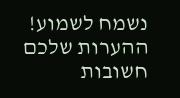נשמח לשמוע!
ההערות שלכם חשובות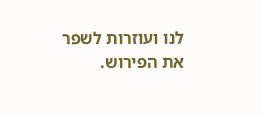לנו ועוזרות לשפר את הפירוש.